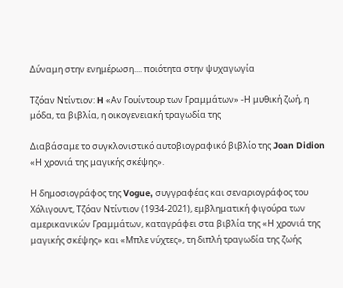Δύναμη στην ενημέρωση.... ποιότητα στην ψυχαγωγία

Τζόαν Ντίντιον: H «Αν Γουίντουρ των Γραμμάτων» -Η μυθική ζωή, η μόδα, τα βιβλία, η οικογενειακή τραγωδία της

Διαβάσαμε το συγκλονιστικό αυτοβιογραφικό βιβλίο της Joan Didion «Η χρονιά της μαγικής σκέψης».

Η δημοσιογράφος της Vogue, συγγραφέας και σεναριογράφος του Χόλιγουντ, Τζόαν Ντίντιον (1934-2021), εμβληματική φιγούρα των αμερικανικών Γραμμάτων, καταγράφει στα βιβλία της «Η χρονιά της μαγικής σκέψης» και «Μπλε νύχτες», τη διπλή τραγωδία της ζωής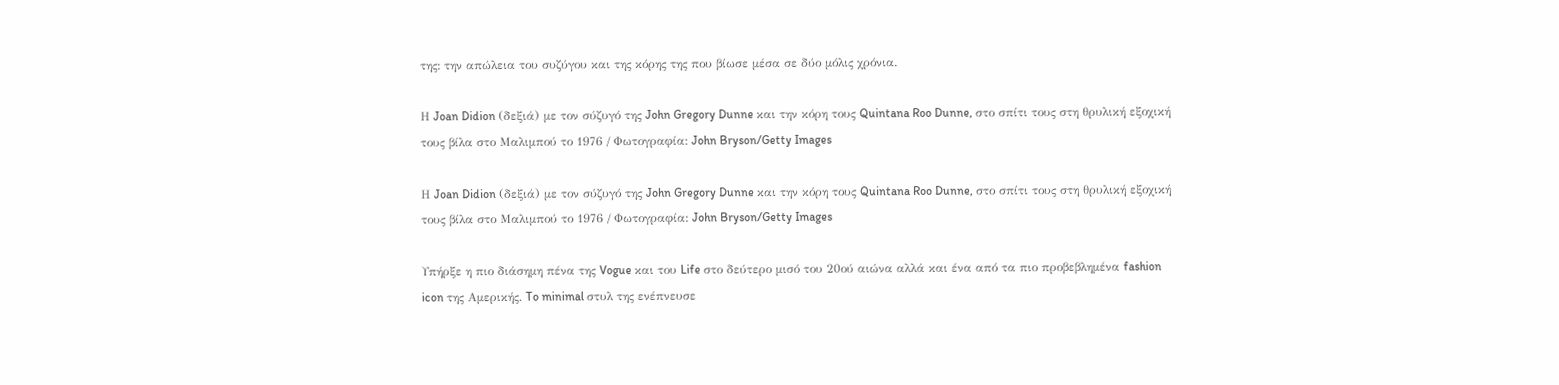της: την απώλεια του συζύγου και της κόρης της που βίωσε μέσα σε δύο μόλις χρόνια.

Η Joan Didion (δεξιά) με τον σύζυγό της John Gregory Dunne και την κόρη τους Quintana Roo Dunne, στο σπίτι τους στη θρυλική εξοχική τους βίλα στο Μαλιμπού το 1976 / Φωτογραφία: John Bryson/Getty Images

Η Joan Didion (δεξιά) με τον σύζυγό της John Gregory Dunne και την κόρη τους Quintana Roo Dunne, στο σπίτι τους στη θρυλική εξοχική τους βίλα στο Μαλιμπού το 1976 / Φωτογραφία: John Bryson/Getty Images

Υπήρξε η πιο διάσημη πένα της Vogue και του Life στο δεύτερο μισό του 20ού αιώνα αλλά και ένα από τα πιο προβεβλημένα fashion icon της Αμερικής. To minimal στυλ της ενέπνευσε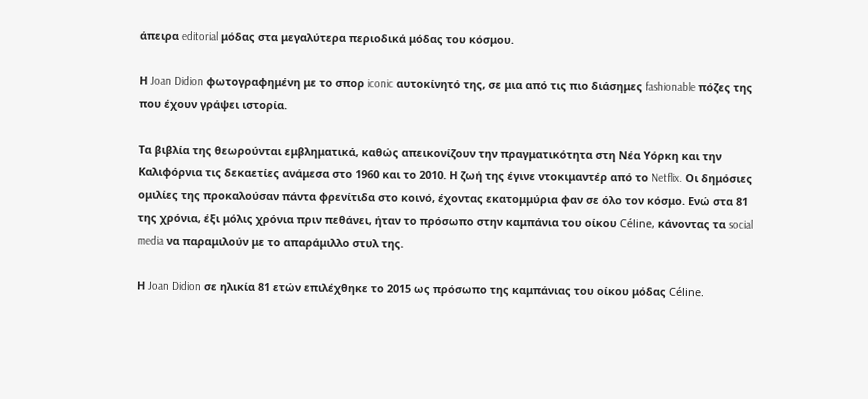άπειρα editorial μόδας στα μεγαλύτερα περιοδικά μόδας του κόσμου.

Η Joan Didion φωτογραφημένη με το σπορ iconic αυτοκίνητό της, σε μια από τις πιο διάσημες fashionable πόζες της που έχουν γράψει ιστορία.

Τα βιβλία της θεωρούνται εμβληματικά, καθώς απεικονίζουν την πραγματικότητα στη Νέα Υόρκη και την Καλιφόρνια τις δεκαετίες ανάμεσα στο 1960 και το 2010. Η ζωή της έγινε ντοκιμαντέρ από το Netflix. Οι δημόσιες ομιλίες της προκαλούσαν πάντα φρενίτιδα στο κοινό, έχοντας εκατομμύρια φαν σε όλο τον κόσμο. Ενώ στα 81 της χρόνια, έξι μόλις χρόνια πριν πεθάνει, ήταν το πρόσωπο στην καμπάνια του οίκου Céline, κάνοντας τα social media να παραμιλούν με το απαράμιλλο στυλ της.

Η Joan Didion σε ηλικία 81 ετών επιλέχθηκε το 2015 ως πρόσωπο της καμπάνιας του οίκου μόδας Céline.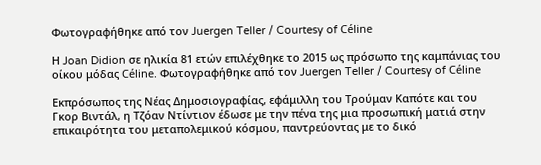Φωτογραφήθηκε από τον Juergen Teller / Courtesy of Céline

Η Joan Didion σε ηλικία 81 ετών επιλέχθηκε το 2015 ως πρόσωπο της καμπάνιας του οίκου μόδας Céline. Φωτογραφήθηκε από τον Juergen Teller / Courtesy of Céline

Εκπρόσωπος της Νέας Δημοσιογραφίας, εφάμιλλη του Τρούμαν Καπότε και του Γκορ Βιντάλ, η Τζόαν Ντίντιον έδωσε με την πένα της μια προσωπική ματιά στην επικαιρότητα του μεταπολεμικού κόσμου, παντρεύοντας με το δικό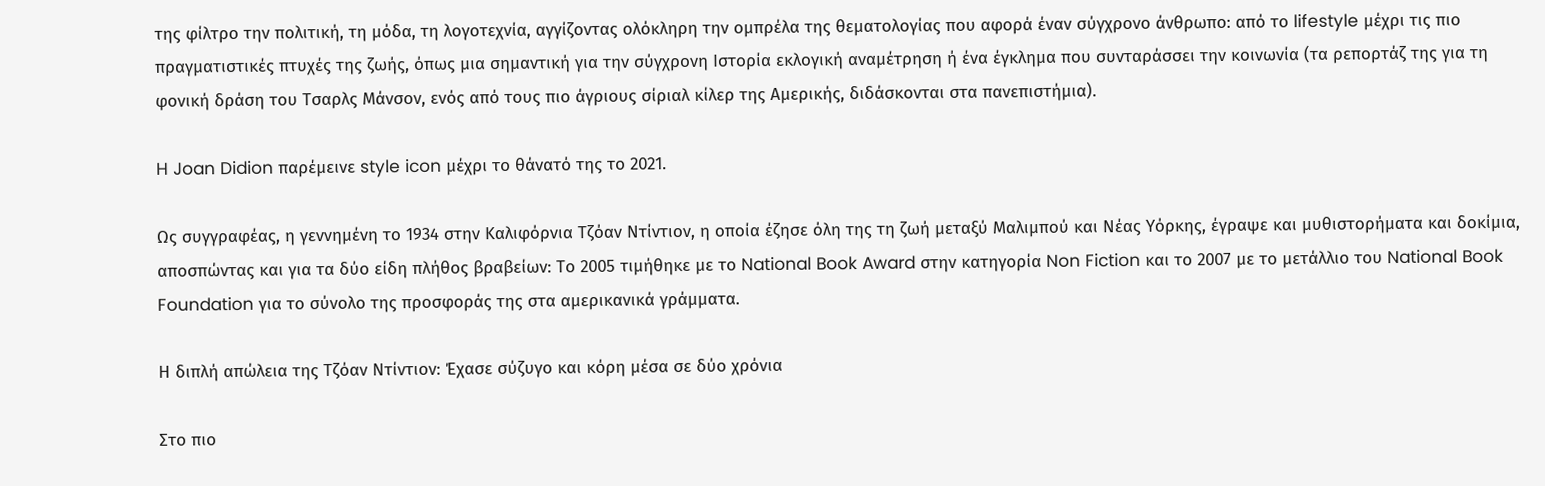της φίλτρο την πολιτική, τη μόδα, τη λογοτεχνία, αγγίζοντας ολόκληρη την ομπρέλα της θεματολογίας που αφορά έναν σύγχρονο άνθρωπο: από το lifestyle μέχρι τις πιο πραγματιστικές πτυχές της ζωής, όπως μια σημαντική για την σύγχρονη Ιστορία εκλογική αναμέτρηση ή ένα έγκλημα που συνταράσσει την κοινωνία (τα ρεπορτάζ της για τη φονική δράση του Τσαρλς Μάνσον, ενός από τους πιο άγριους σίριαλ κίλερ της Αμερικής, διδάσκονται στα πανεπιστήμια).

H Joan Didion παρέμεινε style icon μέχρι το θάνατό της το 2021.

Ως συγγραφέας, η γεννημένη το 1934 στην Καλιφόρνια Τζόαν Ντίντιον, η οποία έζησε όλη της τη ζωή μεταξύ Μαλιμπού και Νέας Υόρκης, έγραψε και μυθιστορήματα και δοκίμια, αποσπώντας και για τα δύο είδη πλήθος βραβείων: Το 2005 τιμήθηκε με το National Book Award στην κατηγορία Non Fiction και το 2007 με το μετάλλιο του National Book Foundation για το σύνολο της προσφοράς της στα αμερικανικά γράμματα.

Η διπλή απώλεια της Τζόαν Ντίντιον: Έχασε σύζυγο και κόρη μέσα σε δύο χρόνια

Στο πιο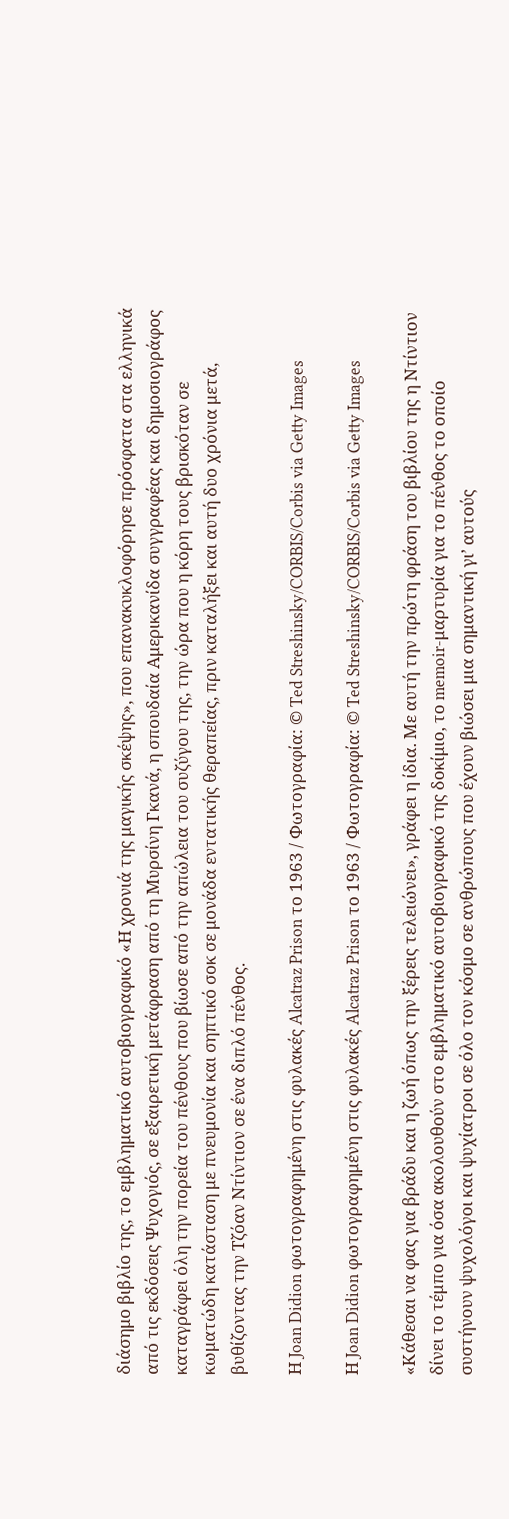διάσημο βιβλίο της, το εμβληματικό αυτοβιογραφικό «Η χρονιά της μαγικής σκέψης», που επανακυκλοφόρησε πρόσφατα στα ελληνικά από τις εκδόσεις Ψυχογιός, σε εξαιρετική μετάφραση από τη Μυρσίνη Γκανά, η σπουδαία Αμερικανίδα συγγραφέας και δημοσιογράφος καταγράφει όλη την πορεία του πένθους που βίωσε από την απώλεια του συζύγου της, την ώρα που η κόρη τους βρισκόταν σε κωματώδη κατάσταση με πνευμονία και σηπτικό σοκ σε μονάδα εντατικής θεραπείας, πριν καταλήξει και αυτή δυο χρόνια μετά, βυθίζοντας την Τζόαν Ντίντιον σε ένα διπλό πένθος.

Η Joan Didion φωτογραφημένη στις φυλακές Alcatraz Prison το 1963 / Φωτογραφία: © Ted Streshinsky/CORBIS/Corbis via Getty Images

Η Joan Didion φωτογραφημένη στις φυλακές Alcatraz Prison το 1963 / Φωτογραφία: © Ted Streshinsky/CORBIS/Corbis via Getty Images

«Κάθεσαι να φας για βράδυ και η ζωή όπως την ξέρεις τελειώνει», γράφει η ίδια. Με αυτή την πρώτη φράση του βιβλίου της η Ντίντιον δίνει το τέμπο για όσα ακολουθούν στο εμβληματικό αυτοβιογραφικό της δοκίμιο, το memoir-μαρτυρία για το πένθος το οποίο συστήνουν ψυχολόγοι και ψυχίατροι σε όλο τον κόσμο σε ανθρώπους που έχουν βιώσει μια σημαντική γι’ αυτούς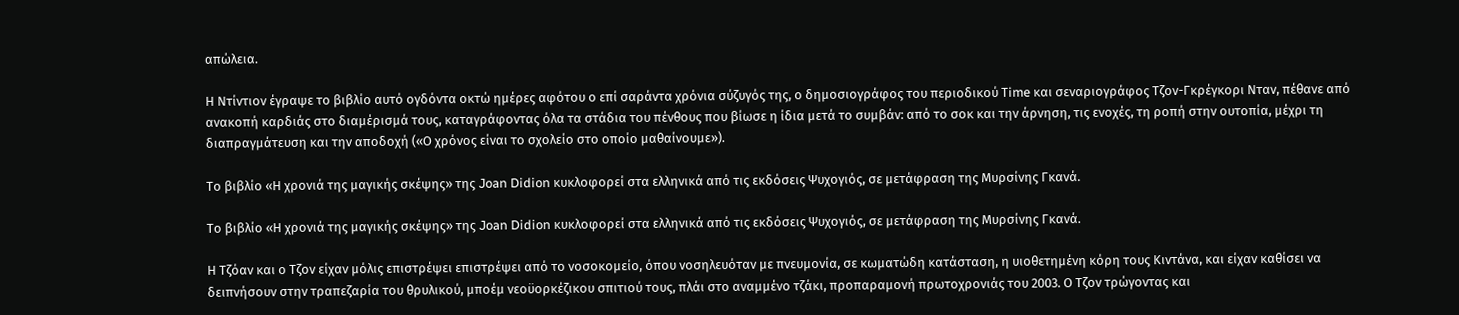απώλεια.

Η Ντίντιον έγραψε το βιβλίο αυτό ογδόντα οκτώ ημέρες αφότου ο επί σαράντα χρόνια σύζυγός της, ο δημοσιογράφος του περιοδικού Τime και σεναριογράφος Tζον-Γκρέγκορι Νταν, πέθανε από ανακοπή καρδιάς στο διαμέρισμά τους, καταγράφοντας όλα τα στάδια του πένθους που βίωσε η ίδια μετά το συμβάν: από το σοκ και την άρνηση, τις ενοχές, τη ροπή στην ουτοπία, μέχρι τη διαπραγμάτευση και την αποδοχή («Ο χρόνος είναι το σχολείο στο οποίο μαθαίνουμε»).

Το βιβλίο «Η χρονιά της μαγικής σκέψης» της Joan Didion κυκλοφορεί στα ελληνικά από τις εκδόσεις Ψυχογιός, σε μετάφραση της Μυρσίνης Γκανά.

Το βιβλίο «Η χρονιά της μαγικής σκέψης» της Joan Didion κυκλοφορεί στα ελληνικά από τις εκδόσεις Ψυχογιός, σε μετάφραση της Μυρσίνης Γκανά.

Η Τζόαν και ο Τζον είχαν μόλις επιστρέψει επιστρέψει από το νοσοκομείο, όπου νοσηλευόταν με πνευμονία, σε κωματώδη κατάσταση, η υιοθετημένη κόρη τους Κιντάνα, και είχαν καθίσει να δειπνήσουν στην τραπεζαρία του θρυλικού, μποέμ νεοϋορκέζικου σπιτιού τους, πλάι στο αναμμένο τζάκι, προπαραμονή πρωτοχρονιάς του 2003. Ο Tζον τρώγοντας και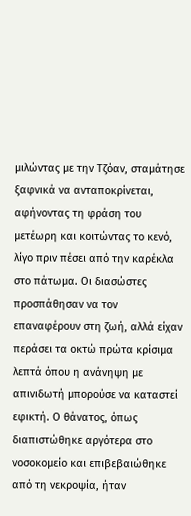μιλώντας με την Τζόαν, σταμάτησε ξαφνικά να ανταποκρίνεται, αφήνοντας τη φράση του μετέωρη και κοιτώντας το κενό, λίγο πριν πέσει από την καρέκλα στο πάτωμα. Οι διασώστες προσπάθησαν να τον επαναφέρουν στη ζωή, αλλά είχαν περάσει τα οκτώ πρώτα κρίσιμα λεπτά όπου η ανάνηψη με απινιδωτή μπορούσε να καταστεί εφικτή. Ο θάνατος, όπως διαπιστώθηκε αργότερα στο νοσοκομείο και επιβεβαιώθηκε από τη νεκροψία, ήταν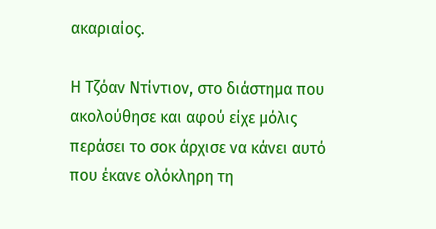ακαριαίος.

Η Τζόαν Ντίντιον, στο διάστημα που ακολούθησε και αφού είχε μόλις περάσει το σοκ άρχισε να κάνει αυτό που έκανε ολόκληρη τη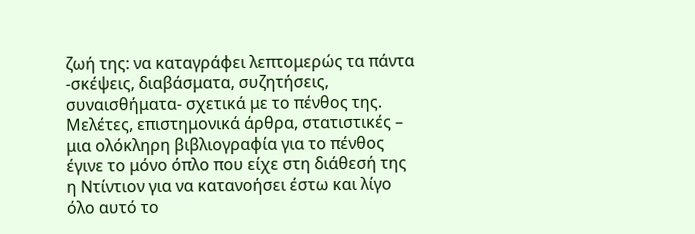ζωή της: να καταγράφει λεπτομερώς τα πάντα -σκέψεις, διαβάσματα, συζητήσεις, συναισθήματα- σχετικά με το πένθος της. Μελέτες, επιστημονικά άρθρα, στατιστικές – μια ολόκληρη βιβλιογραφία για το πένθος έγινε το μόνο όπλο που είχε στη διάθεσή της η Ντίντιον για να κατανοήσει έστω και λίγο όλο αυτό το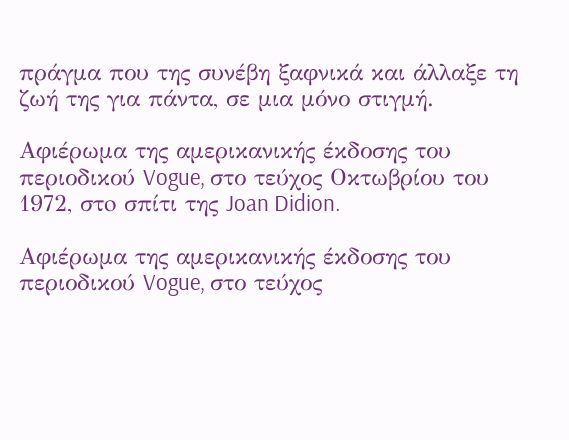πράγμα που της συνέβη ξαφνικά και άλλαξε τη ζωή της για πάντα, σε μια μόνο στιγμή.

Αφιέρωμα της αμερικανικής έκδοσης του περιοδικού Vogue, στο τεύχος Οκτωβρίου του 1972, στo σπίτι της Joan Didion.

Αφιέρωμα της αμερικανικής έκδοσης του περιοδικού Vogue, στο τεύχος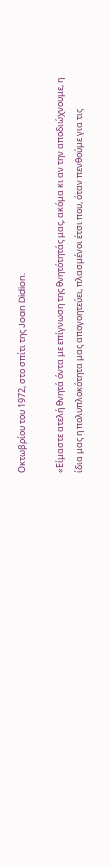Οκτωβρίου του 1972, στo σπίτι της Joan Didion.

«Είμαστε ατελή θνητά όντα με επίγνωση της θνητότητάς μας, ακόμα κι αν την αποδιώχνουμε, η ίδια μας η πολυπλοκότητα μας απογοητεύει, πλασμένοι έτσι που, όταν πενθούμε για τις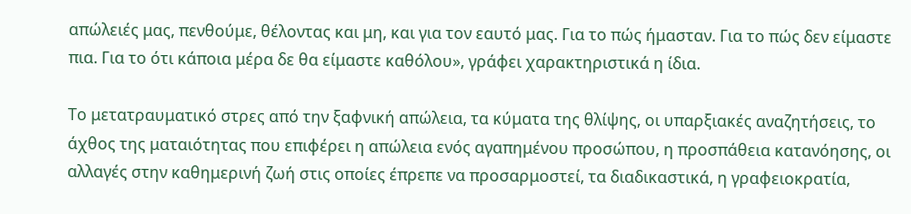απώλειές μας, πενθούμε, θέλοντας και μη, και για τον εαυτό μας. Για το πώς ήμασταν. Για το πώς δεν είμαστε πια. Για το ότι κάποια μέρα δε θα είμαστε καθόλου», γράφει χαρακτηριστικά η ίδια.

Το μετατραυματικό στρες από την ξαφνική απώλεια, τα κύματα της θλίψης, οι υπαρξιακές αναζητήσεις, το άχθος της ματαιότητας που επιφέρει η απώλεια ενός αγαπημένου προσώπου, η προσπάθεια κατανόησης, οι αλλαγές στην καθημερινή ζωή στις οποίες έπρεπε να προσαρμοστεί, τα διαδικαστικά, η γραφειοκρατία,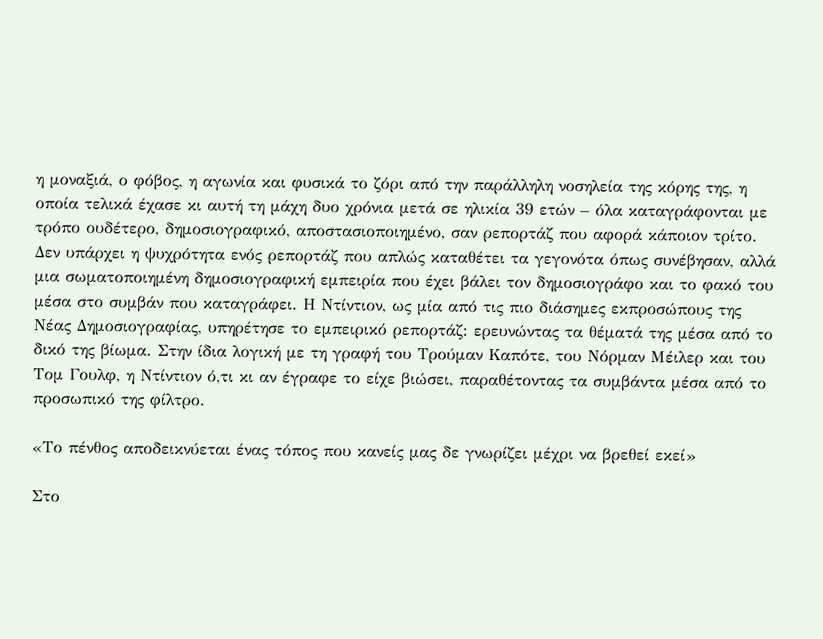η μοναξιά, ο φόβος, η αγωνία και φυσικά το ζόρι από την παράλληλη νοσηλεία της κόρης της, η οποία τελικά έχασε κι αυτή τη μάχη δυο χρόνια μετά σε ηλικία 39 ετών – όλα καταγράφονται με τρόπο ουδέτερο, δημοσιογραφικό, αποστασιοποιημένο, σαν ρεπορτάζ που αφορά κάποιον τρίτο. Δεν υπάρχει η ψυχρότητα ενός ρεπορτάζ που απλώς καταθέτει τα γεγονότα όπως συνέβησαν, αλλά μια σωματοποιημένη δημοσιογραφική εμπειρία που έχει βάλει τον δημοσιογράφο και το φακό του μέσα στο συμβάν που καταγράφει. Η Ντίντιον, ως μία από τις πιο διάσημες εκπροσώπους της Νέας Δημοσιογραφίας, υπηρέτησε το εμπειρικό ρεπορτάζ: ερευνώντας τα θέματά της μέσα από το δικό της βίωμα. Στην ίδια λογική με τη γραφή του Τρούμαν Καπότε, του Νόρμαν Μέιλερ και του Τομ Γουλφ, η Ντίντιον ό,τι κι αν έγραφε το είχε βιώσει, παραθέτοντας τα συμβάντα μέσα από το προσωπικό της φίλτρο.

«Το πένθος αποδεικνύεται ένας τόπος που κανείς μας δε γνωρίζει μέχρι να βρεθεί εκεί»

Στο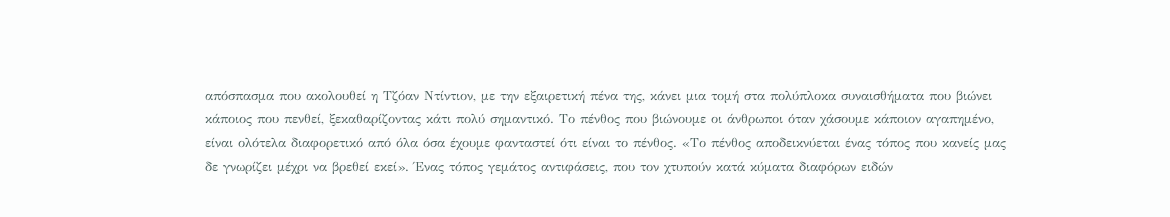απόσπασμα που ακολουθεί η Τζόαν Ντίντιον, με την εξαιρετική πένα της, κάνει μια τομή στα πολύπλοκα συναισθήματα που βιώνει κάποιος που πενθεί, ξεκαθαρίζοντας κάτι πολύ σημαντικό. Το πένθος που βιώνουμε οι άνθρωποι όταν χάσουμε κάποιον αγαπημένο, είναι ολότελα διαφορετικό από όλα όσα έχουμε φανταστεί ότι είναι το πένθος. «Το πένθος αποδεικνύεται ένας τόπος που κανείς μας δε γνωρίζει μέχρι να βρεθεί εκεί». Ένας τόπος γεμάτος αντιφάσεις, που τον χτυπούν κατά κύματα διαφόρων ειδών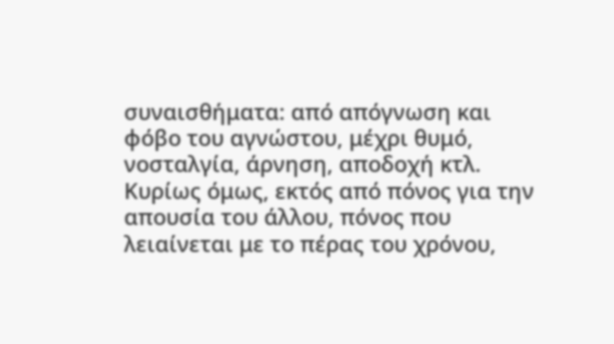συναισθήματα: από απόγνωση και φόβο του αγνώστου, μέχρι θυμό, νοσταλγία, άρνηση, αποδοχή κτλ. Κυρίως όμως, εκτός από πόνος για την απουσία του άλλου, πόνος που λειαίνεται με το πέρας του χρόνου,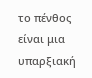το πένθος είναι μια υπαρξιακή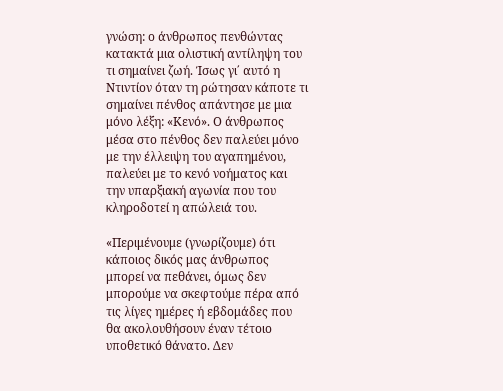γνώση: ο άνθρωπος πενθώντας κατακτά μια ολιστική αντίληψη του τι σημαίνει ζωή. Ίσως γι΄ αυτό η Ντιντίον όταν τη ρώτησαν κάποτε τι σημαίνει πένθος απάντησε με μια μόνο λέξη: «Κενό». Ο άνθρωπος μέσα στο πένθος δεν παλεύει μόνο με την έλλειψη του αγαπημένου, παλεύει με το κενό νοήματος και την υπαρξιακή αγωνία που του κληροδοτεί η απώλειά του.

«Περιμένουμε (γνωρίζουμε) ότι κάποιος δικός μας άνθρωπος μπορεί να πεθάνει, όμως δεν μπορούμε να σκεφτούμε πέρα από τις λίγες ημέρες ή εβδομάδες που θα ακολουθήσουν έναν τέτοιο υποθετικό θάνατο. Δεν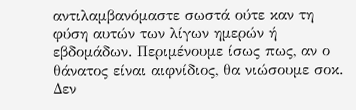αντιλαμβανόμαστε σωστά ούτε καν τη φύση αυτών των λίγων ημερών ή εβδομάδων. Περιμένουμε ίσως πως, αν ο θάνατος είναι αιφνίδιος, θα νιώσουμε σοκ. Δεν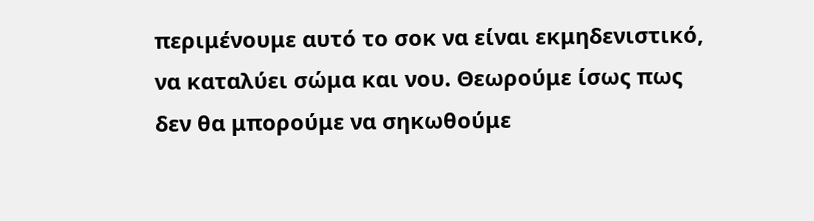περιμένουμε αυτό το σοκ να είναι εκμηδενιστικό, να καταλύει σώμα και νου. Θεωρούμε ίσως πως δεν θα μπορούμε να σηκωθούμε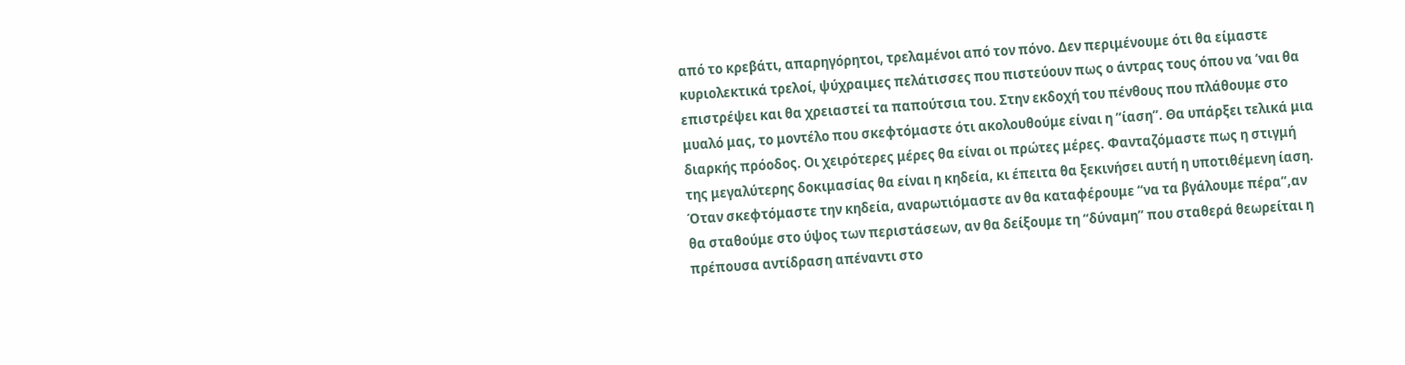από το κρεβάτι, απαρηγόρητοι, τρελαμένοι από τον πόνο. Δεν περιμένουμε ότι θα είμαστε κυριολεκτικά τρελοί, ψύχραιμες πελάτισσες που πιστεύουν πως ο άντρας τους όπου να ‘ναι θα επιστρέψει και θα χρειαστεί τα παπούτσια του. Στην εκδοχή του πένθους που πλάθουμε στο μυαλό μας, το μοντέλο που σκεφτόμαστε ότι ακολουθούμε είναι η “ίαση”. Θα υπάρξει τελικά μια διαρκής πρόοδος. Οι χειρότερες μέρες θα είναι οι πρώτες μέρες. Φανταζόμαστε πως η στιγμή της μεγαλύτερης δοκιμασίας θα είναι η κηδεία, κι έπειτα θα ξεκινήσει αυτή η υποτιθέμενη ίαση. Όταν σκεφτόμαστε την κηδεία, αναρωτιόμαστε αν θα καταφέρουμε “να τα βγάλουμε πέρα”,αν θα σταθούμε στο ύψος των περιστάσεων, αν θα δείξουμε τη “δύναμη” που σταθερά θεωρείται η πρέπουσα αντίδραση απέναντι στο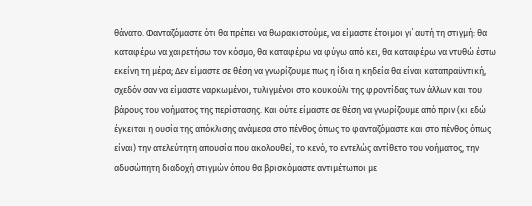θάνατο. Φανταζόμαστε ότι θα πρέπει να θωρακιστούμε, να είμαστε έτοιμοι γι΄ αυτή τη στιγμή: θα καταφέρω να χαιρετήσω τον κόσμο, θα καταφέρω να φύγω από κει, θα καταφέρω να ντυθώ έστω εκείνη τη μέρα; Δεν είμαστε σε θέση να γνωρίζουμε πως η ίδια η κηδεία θα είναι καταπραϋντική, σχεδόν σαν να είμαστε ναρκωμένοι, τυλιγμένοι στο κουκούλι της φροντίδας των άλλων και του βάρους του νοήματος της περίστασης. Και ούτε είμαστε σε θέση να γνωρίζουμε από πριν (κι εδώ έγκειται η ουσία της απόκλισης ανάμεσα στο πένθος όπως το φανταζόμαστε και στο πένθος όπως είναι) την ατελεύτητη απουσία που ακολουθεί, το κενό, το εντελώς αντίθετο του νοήματος, την αδυσώπητη διαδοχή στιγμών όπου θα βρισκόμαστε αντιμέτωποι με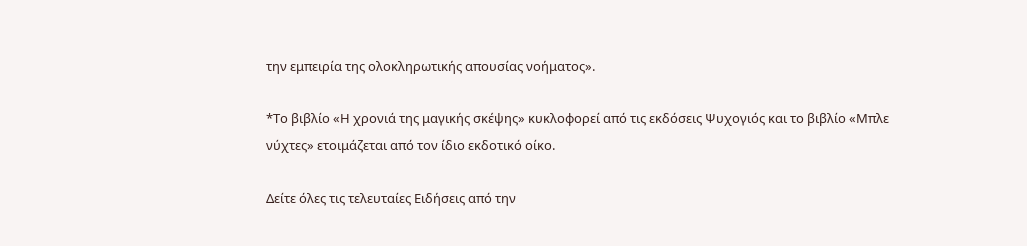την εμπειρία της ολοκληρωτικής απουσίας νοήματος».

*Το βιβλίο «Η χρονιά της μαγικής σκέψης» κυκλοφορεί από τις εκδόσεις Ψυχογιός και το βιβλίο «Μπλε νύχτες» ετοιμάζεται από τον ίδιο εκδοτικό οίκο.

Δείτε όλες τις τελευταίες Ειδήσεις από την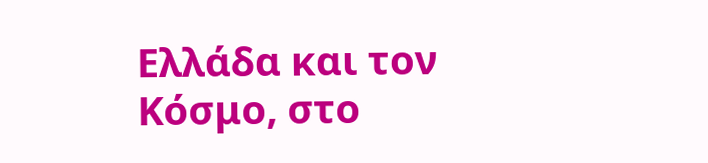Ελλάδα και τον Κόσμο, στο